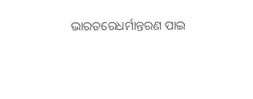ଭାରତରେଧର୍ମାନ୍ତରଣ ପାଇ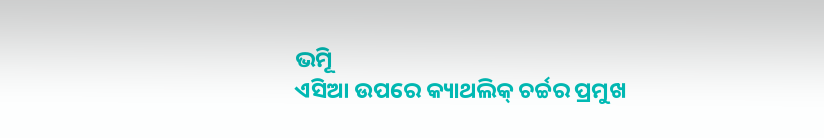ଭମୂି
ଏସିଆ ଉପରେ କ୍ୟାଥଲିକ୍ ଚର୍ଚ୍ଚର ପ୍ରମୁଖ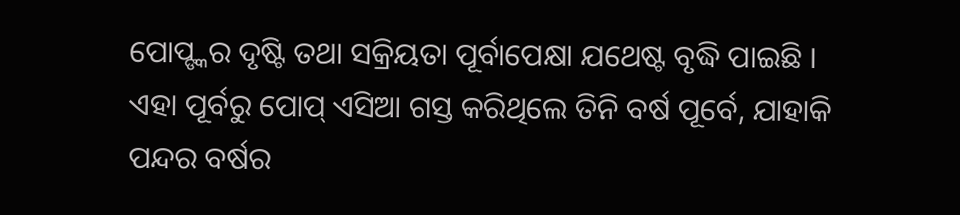ପୋପ୍ଙ୍କର ଦୃଷ୍ଟି ତଥା ସକ୍ରିୟତା ପୂର୍ବାପେକ୍ଷା ଯଥେଷ୍ଟ ବୃଦ୍ଧି ପାଇଛି । ଏହା ପୂର୍ବରୁ ପୋପ୍ ଏସିଆ ଗସ୍ତ କରିଥିଲେ ତିନି ବର୍ଷ ପୂର୍ବେ, ଯାହାକି ପନ୍ଦର ବର୍ଷର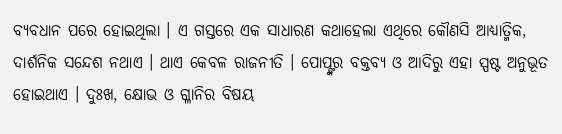ବ୍ୟବଧାନ ପରେ ହୋଇଥିଲା । ଏ ଗସ୍ତରେ ଏକ ସାଧାରଣ କଥାହେଲା ଏଥିରେ କୌଣସି ଆଧ୍ୟାତ୍ମିକ, ଦାର୍ଶନିକ ସନ୍ଦେଶ ନଥାଏ । ଥାଏ କେବଳ ରାଜନୀତି । ପୋପ୍ଙ୍କର ବକ୍ତବ୍ୟ ଓ ଆଦିରୁ ଏହା ସ୍ପଷ୍ଟ ଅନୁଭୂତ ହୋଇଥାଏ । ଦୁଃଖ, କ୍ଷୋଭ ଓ ଗ୍ଳାନିର ବିଷୟ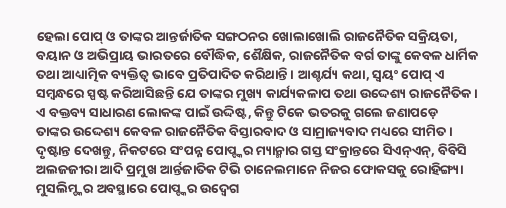ହେଲା ପୋପ୍ ଓ ତାଙ୍କର ଆନ୍ତର୍ଜାତିକ ସଙ୍ଗଠନର ଖୋଲାଖୋଲି ରାଜନୈତିକ ସକ୍ରିୟତା, ବୟାନ ଓ ଅଭିପ୍ରାୟ ଭାରତରେ ବୌଦ୍ଧିକ, ଶୈକ୍ଷିକ, ରାଜନୈତିକ ବର୍ଗ ତାଙ୍କୁ କେବଳ ଧାର୍ମିକ ତଥା ଆଧ୍ୟାତ୍ମିକ ବ୍ୟକ୍ତିତ୍ୱ ଭାବେ ପ୍ରତିପାଦିତ କରିଥାନ୍ତି । ଆଶ୍ଚର୍ଯ୍ୟ କଥା, ସ୍ୱୟଂ ପୋପ୍ ଏ ସମ୍ବନ୍ଧରେ ସ୍ପଷ୍ଟ କରିଆସିଛନ୍ତି ଯେ ତାଙ୍କର ମୁଖ୍ୟ କାର୍ଯ୍ୟକଳାପ ତଥା ଉଦ୍ଦେଶ୍ୟ ରାଜନୈତିକ । ଏ ବକ୍ତବ୍ୟ ସାଧାରଣ ଲୋକଙ୍କ ପାଇଁ ଉଦ୍ଦିଷ୍ଟ, କିନ୍ତୁ ଟିକେ ଭତରକୁ ଗଲେ ଜଣାପଡ଼େ
ତାଙ୍କର ଉଦ୍ଦେଶ୍ୟ କେବଳ ରାଜନୈତିକ ବିସ୍ତାରବାଦ ଓ ସାମ୍ରାଜ୍ୟବାଦ ମଧ୍ୟରେ ସୀମିତ । ଦୃଷ୍ଟାନ୍ତ ଦେଖନ୍ତୁ, ନିକଟରେ ସଂପନ୍ନ ପୋପ୍ଙ୍କର ମ୍ୟାନ୍ମାର ଗସ୍ତ ସଂକ୍ରାନ୍ତରେ ସିଏନ୍ଏନ୍, ବିବିସି ଅଲଜଜୀରା ଆଦି ପ୍ରମୁଖ ଆର୍ନ୍ତଜାତିକ ଟିଭି ଚାନେଲମାନେ ନିଜର ଫୋକସକୁ ରୋହିଙ୍ଗ୍ୟା ମୁସଲିମ୍ଙ୍କର ଅବସ୍ଥାରେ ପୋପ୍ଙ୍କର ଉଦ୍ବେଗ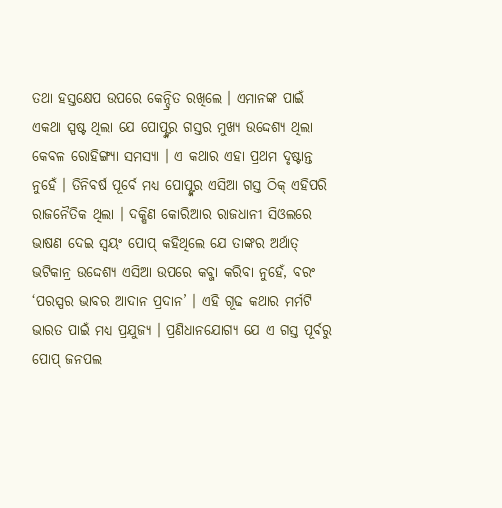ତଥା ହସ୍ତକ୍ଷେପ ଉପରେ କେନ୍ଦ୍ରିତ ରଖିଲେ । ଏମାନଙ୍କ ପାଇଁ ଏକଥା ସ୍ପଷ୍ଟ ଥିଲା ଯେ ପୋପ୍ଙ୍କର ଗସ୍ତର ମୁଖ୍ୟ ଉଦ୍ଦେଶ୍ୟ ଥିଲା କେବଳ ରୋହିଙ୍ଗ୍ୟା ସମସ୍ୟା । ଏ କଥାର ଏହା ପ୍ରଥମ ଦୃଷ୍ଟାନ୍ତ ନୁହେଁ । ତିନିବର୍ଷ ପୂର୍ବେ ମଧ୍ୟ ପୋପ୍ଙ୍କର ଏସିଆ ଗସ୍ତ ଠିକ୍ ଏହିପରି ରାଜନୈତିକ ଥିଲା । ଦକ୍ଷିଣ କୋରିଆର ରାଜଧାନୀ ସିଓଲରେ ଭାଷଣ ଦେଇ ସ୍ୱୟଂ ପୋପ୍ କହିଥିଲେ ଯେ ତାଙ୍କର ଅର୍ଥାତ୍ ଭଟିକାନ୍ର ଉଦ୍ଦେଶ୍ୟ ଏସିଆ ଉପରେ କବ୍ଜା କରିବା ନୁହେଁ, ବରଂ ‘ପରସ୍ପର ଭାବର ଆଦାନ ପ୍ରଦାନ’ । ଏହି ଗୂଢ କଥାର ମର୍ମଟି ଭାରତ ପାଇଁ ମଧ୍ୟ ପ୍ରଯୁଜ୍ୟ । ପ୍ରଣିଧାନଯୋଗ୍ୟ ଯେ ଏ ଗସ୍ତ ପୂର୍ବରୁ ପୋପ୍ ଜନପଲ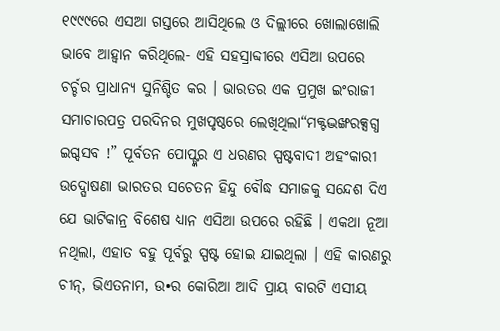୧୯୯୯ରେ ଏସଆ ଗସ୍ତରେ ଆସିଥିଲେ ଓ ଦିଲ୍ଲୀରେ ଖୋଲାଖୋଲି ଭାବେ ଆହ୍ୱାନ କରିଥିଲେ- ଏହି ସହସ୍ରାବ୍ଦୀରେ ଏସିଆ ଉପରେ ଚର୍ଚ୍ଚର ପ୍ରାଧାନ୍ୟ ସୁନିଶ୍ଚିତ କର । ଭାରତର ଏକ ପ୍ରମୁଖ ଇଂରାଜୀ ସମାଚାରପତ୍ର ପରଦିନର ମୁଖପୃଷ୍ଠରେ ଲେଖିଥିଲା“ମକ୍ଟଦ୍ଭଙ୍ଖରକ୍ସଗ୍ଧ ଇଗ୍ଦସବ !” ପୂର୍ବତନ ପୋପ୍ଙ୍କର ଏ ଧରଣର ସ୍ପଷ୍ଟବାଦୀ ଅହଂକାରୀ ଉଦ୍ଘୋଷଣା ଭାରତର ସଚେତନ ହିନ୍ଦୁ ବୌଦ୍ଧ ସମାଜକୁ ସନ୍ଦେଶ ଦିଏ ଯେ ଭାଟିକାନ୍ର ବିଶେଷ ଧ୍ୟାନ ଏସିଆ ଉପରେ ରହିଛି । ଏକଥା ନୂଆ ନଥିଲା, ଏହାତ ବହୁ ପୂର୍ବରୁ ସ୍ପଷ୍ଟ ହୋଇ ଯାଇଥିଲା । ଏହି କାରଣରୁ ଚୀନ୍, ଭିଏତନାମ, ଉ•ର କୋରିଆ ଆଦି ପ୍ରାୟ ବାରଟି ଏସୀୟ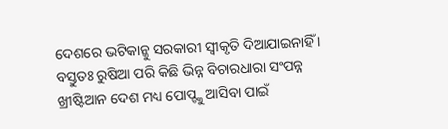ଦେଶରେ ଭଟିକାନ୍କୁ ସରକାରୀ ସ୍ୱୀକୃତି ଦିଆଯାଇନାହିଁ । ବସ୍ତୁତଃ ରୁଷିଆ ପରି କିଛି ଭିନ୍ନ ବିଚାରଧାରା ସଂପନ୍ନ ଖ୍ରୀଷ୍ଟିଆନ ଦେଶ ମଧ୍ୟ ପୋପ୍ଙ୍କୁ ଆସିବା ପାଇଁ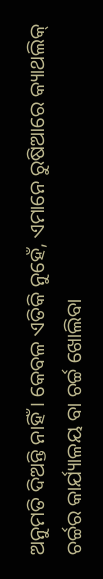ଅନୁମତି ଦିଅନ୍ତି ନାହିଁ । କେବଳ ଏତିକି ନୁହେଁ, ଏମାନେ ରୁଷିଆରେ କ୍ୟାଥଲିକ୍ ଚର୍ଚ୍ଚର କାର୍ଯ୍ୟାଳୟ ବା ଚର୍ଚ୍ଚ ଖୋଲିବା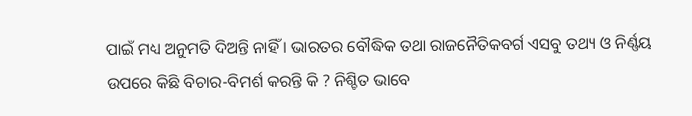ପାଇଁ ମଧ୍ୟ ଅନୁମତି ଦିଅନ୍ତି ନାହିଁ । ଭାରତର ବୌଦ୍ଧିକ ତଥା ରାଜନୈତିକବର୍ଗ ଏସବୁ ତଥ୍ୟ ଓ ନିର୍ଣ୍ଣୟ ଉପରେ କିଛି ବିଚାର-ବିମର୍ଶ କରନ୍ତି କି ? ନିଶ୍ଚିତ ଭାବେ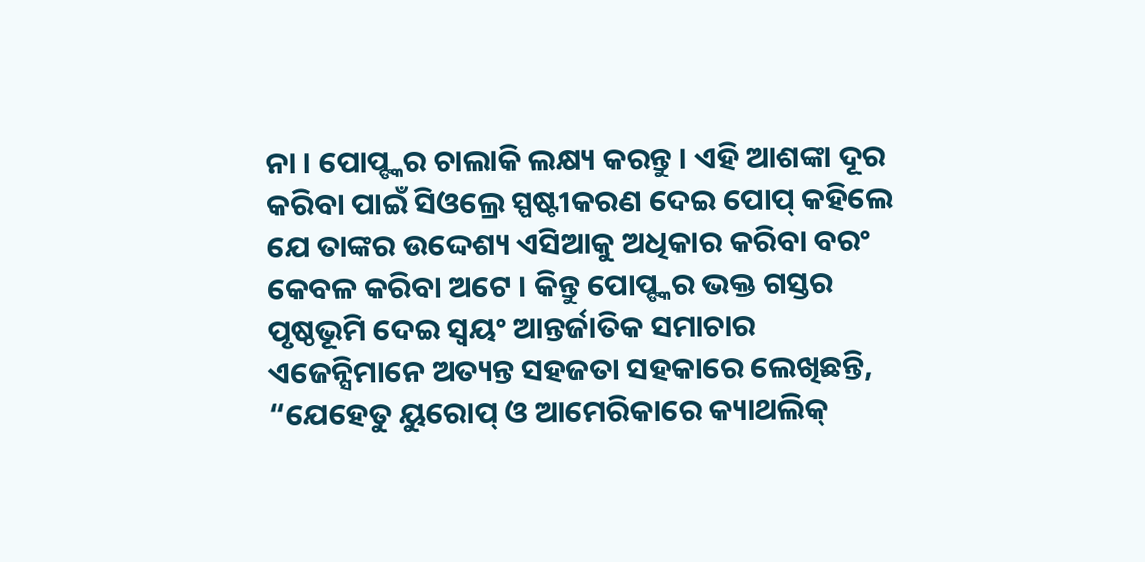ନା । ପୋପ୍ଙ୍କର ଚାଲାକି ଲକ୍ଷ୍ୟ କରନ୍ତୁ । ଏହି ଆଶଙ୍କା ଦୂର କରିବା ପାଇଁ ସିଓଲ୍ରେ ସ୍ପଷ୍ଟୀକରଣ ଦେଇ ପୋପ୍ କହିଲେ ଯେ ତାଙ୍କର ଉଦ୍ଦେଶ୍ୟ ଏସିଆକୁ ଅଧିକାର କରିବା ବରଂ କେବଳ କରିବା ଅଟେ । କିନ୍ତୁ ପୋପ୍ଙ୍କର ଭକ୍ତ ଗସ୍ତର ପୃଷ୍ଠଭୂମି ଦେଇ ସ୍ୱୟଂ ଆନ୍ତର୍ଜାତିକ ସମାଚାର ଏଜେନ୍ସିମାନେ ଅତ୍ୟନ୍ତ ସହଜତା ସହକାରେ ଲେଖିଛନ୍ତି, “ଯେହେତୁ ୟୁରୋପ୍ ଓ ଆମେରିକାରେ କ୍ୟାଥଲିକ୍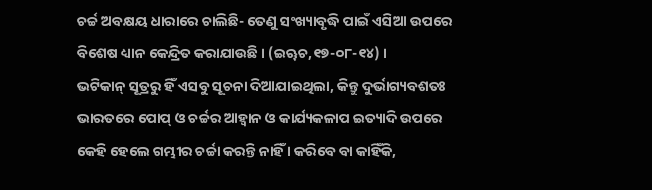ଚର୍ଚ୍ଚ ଅବକ୍ଷୟ ଧାରାରେ ଚାଲିଛି- ତେଣୁ ସଂଖ୍ୟାବୃଦ୍ଧି ପାଇଁ ଏସିଆ ଉପରେ ବିଶେଷ ଧ୍ୟାନ କେନ୍ଦ୍ରିତ କରାଯାଉଛି । (ଇୠଚ,୧୭-୦୮-୧୪) ।
ଭଟିକାନ୍ ସୂତ୍ରରୁ ହିଁ ଏସବୁ ସୂଚନା ଦିଆଯାଇଥିଲା, କିନ୍ତୁ ଦୁର୍ଭାଗ୍ୟବଶତଃ ଭାରତରେ ପୋପ୍ ଓ ଚର୍ଚ୍ଚର ଆହ୍ୱାନ ଓ କାର୍ଯ୍ୟକଳାପ ଇତ୍ୟାଦି ଉପରେ କେହି ହେଲେ ଗମ୍ଭୀର ଚର୍ଚ୍ଚା କରନ୍ତି ନାହିଁ । କରିବେ ବା କାହିଁକି,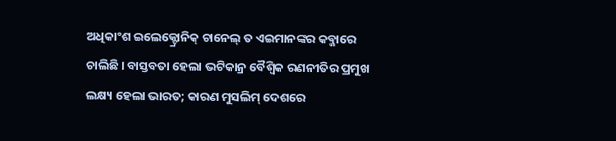ଅଧିକାଂଶ ଇଲେକ୍ଟ୍ରୋନିକ୍ ଚାନେଲ୍ ତ ଏଇମାନଙ୍କର କବ୍ଜାରେ ଚାଲିଛି । ବାସ୍ତବତା ହେଲା ଭଟିକାନ୍ର ବୈଶ୍ୱିକ ରଣନୀତିର ପ୍ରମୁଖ ଲକ୍ଷ୍ୟ ହେଲା ଭାରତ; କାରଣ ମୁସଲିମ୍ ଦେଶରେ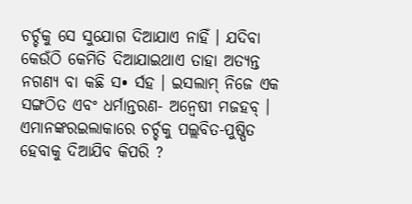ଚର୍ଚ୍ଚକୁ ସେ ସୁଯୋଗ ଦିଆଯାଏ ନାହିଁ । ଯଦିବା କେଉଁଠି କେମିତି ଦିଆଯାଇଥାଏ ତାହା ଅତ୍ୟନ୍ତ ନଗଣ୍ୟ ବା କଛି ସ• ର୍ସହ । ଇସଲାମ୍ ନିଜେ ଏକ ସଙ୍ଗଠିତ ଏବଂ ଧର୍ମାନ୍ତରଣ- ଅନ୍ୱେଷୀ ମଜହବ୍ । ଏମାନଙ୍କରଇଲାକାରେ ଚର୍ଚ୍ଚକୁ ପଲ୍ଲବିତ-ପୁଷ୍ପିତ ହେବାକୁ ଦିଆଯିବ କିପରି ?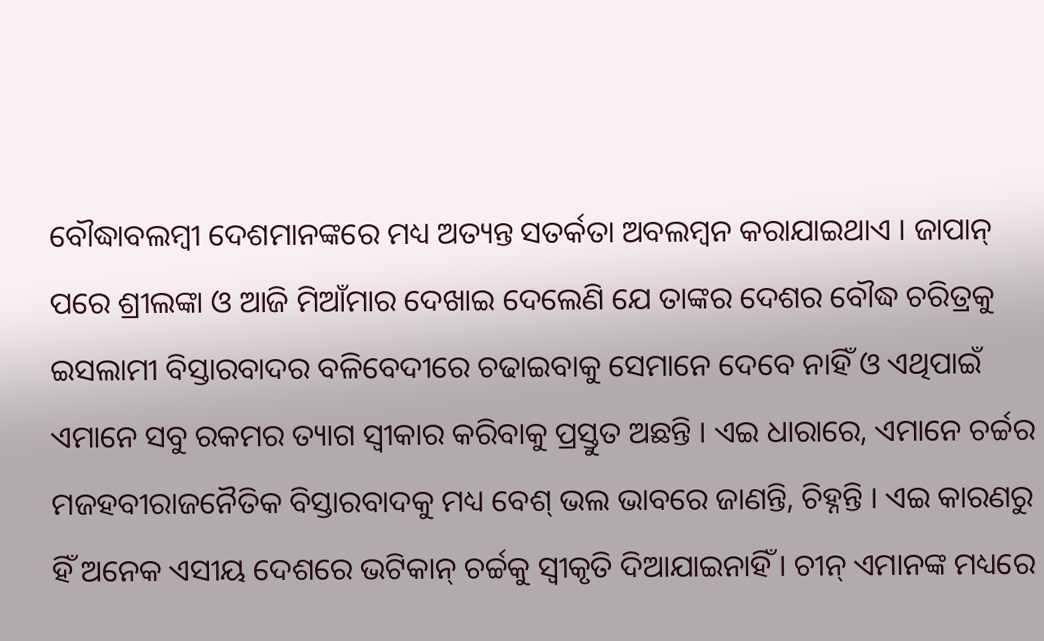ବୌଦ୍ଧାବଲମ୍ବୀ ଦେଶମାନଙ୍କରେ ମଧ୍ୟ ଅତ୍ୟନ୍ତ ସତର୍କତା ଅବଲମ୍ବନ କରାଯାଇଥାଏ । ଜାପାନ୍ ପରେ ଶ୍ରୀଲଙ୍କା ଓ ଆଜି ମିଆଁମାର ଦେଖାଇ ଦେଲେଣି ଯେ ତାଙ୍କର ଦେଶର ବୌଦ୍ଧ ଚରିତ୍ରକୁ ଇସଲାମୀ ବିସ୍ତାରବାଦର ବଳିବେଦୀରେ ଚଢାଇବାକୁ ସେମାନେ ଦେବେ ନାହିଁ ଓ ଏଥିପାଇଁ ଏମାନେ ସବୁ ରକମର ତ୍ୟାଗ ସ୍ୱୀକାର କରିବାକୁ ପ୍ରସ୍ତୁତ ଅଛନ୍ତି । ଏଇ ଧାରାରେ, ଏମାନେ ଚର୍ଚ୍ଚର ମଜହବୀରାଜନୈତିକ ବିସ୍ତାରବାଦକୁ ମଧ୍ୟ ବେଶ୍ ଭଲ ଭାବରେ ଜାଣନ୍ତି, ଚିହ୍ନନ୍ତି । ଏଇ କାରଣରୁ ହିଁ ଅନେକ ଏସୀୟ ଦେଶରେ ଭଟିକାନ୍ ଚର୍ଚ୍ଚକୁ ସ୍ୱୀକୃତି ଦିଆଯାଇନାହିଁ । ଚୀନ୍ ଏମାନଙ୍କ ମଧ୍ୟରେ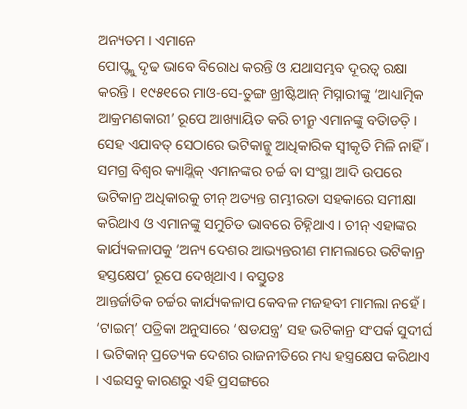ଅନ୍ୟତମ । ଏମାନେ
ପୋପ୍ଙ୍କୁ ଦୃଢ ଭାବେ ବିରୋଧ କରନ୍ତି ଓ ଯଥାସମ୍ଭବ ଦୂରତ୍ୱ ରକ୍ଷା କରନ୍ତି । ୧୯୫୧ରେ ମାଓ-ସେ-ତୁଙ୍ଗ ଖ୍ରୀଷ୍ଟିଆନ୍ ମିସ୍ନାରୀଙ୍କୁ ‘ଆଧ୍ୟାତ୍ମିକ ଆକ୍ରମଣକାରୀ’ ରୂପେ ଆଖ୍ୟାୟିତ କରି ଚୀନ୍ରୁ ଏମାନଙ୍କୁ ବତିାଡତ଼ି । ସେହ ଏଯାବତ୍ ସେଠାରେ ଭଟିକାନ୍କୁ ଆଧିକାରିକ ସ୍ୱୀକୃତି ମିଳି ନାହିଁ । ସମଗ୍ର ବିଶ୍ୱର କ୍ୟାଥ୍ଲିକ୍ ଏମାନଙ୍କର ଚର୍ଚ୍ଚ ବା ସଂସ୍ଥା ଆଦି ଉପରେ ଭଟିକାନ୍ର ଅଧିକାରକୁ ଚୀନ୍ ଅତ୍ୟନ୍ତ ଗମ୍ଭୀରତା ସହକାରେ ସମୀକ୍ଷା କରିଥାଏ ଓ ଏମାନଙ୍କୁ ସମୁଚିତ ଭାବରେ ଚିହ୍ନିଥାଏ । ଚୀନ୍ ଏହାଙ୍କର କାର୍ଯ୍ୟକଳାପକୁ ‘ଅନ୍ୟ ଦେଶର ଆଭ୍ୟନ୍ତରୀଣ ମାମଲାରେ ଭଟିକାନ୍ର ହସ୍ତକ୍ଷେପ’ ରୂପେ ଦେଖିଥାଏ । ବସ୍ତୁତଃ
ଆନ୍ତର୍ଜାତିକ ଚର୍ଚ୍ଚର କାର୍ଯ୍ୟକଳାପ କେବଳ ମଜହବୀ ମାମଲା ନହେଁ । ‘ଟାଇମ୍’ ପତ୍ରିକା ଅନୁସାରେ ‘ଷଡଯନ୍ତ୍ର’ ସହ ଭଟିକାନ୍ର ସଂପର୍କ ସୁଦୀର୍ଘ । ଭଟିକାନ୍ ପ୍ରତ୍ୟେକ ଦେଶର ରାଜନୀତିରେ ମଧ୍ୟ ହସ୍ତ୍ରକ୍ଷେପ କରିଥାଏ । ଏଇସବୁ କାରଣରୁ ଏହି ପ୍ରସଙ୍ଗରେ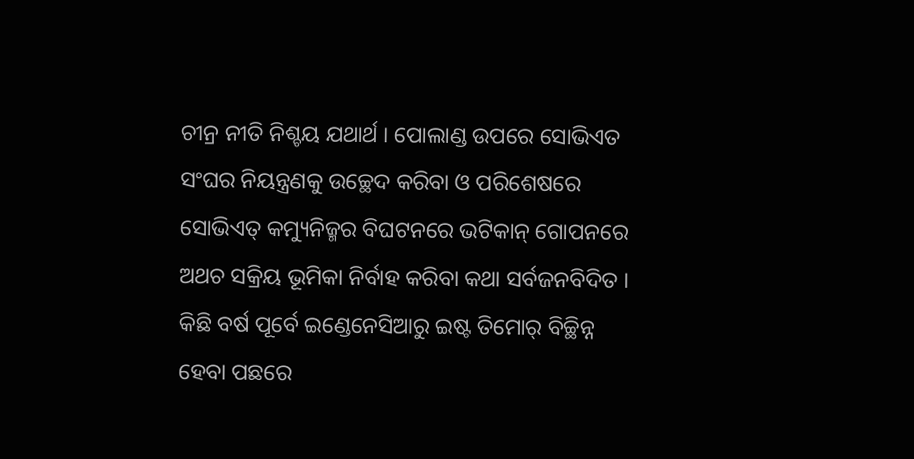ଚୀନ୍ର ନୀତି ନିଶ୍ଚୟ ଯଥାର୍ଥ । ପୋଲାଣ୍ଡ ଉପରେ ସୋଭିଏତ ସଂଘର ନିୟନ୍ତ୍ରଣକୁ ଉଚ୍ଛେଦ କରିବା ଓ ପରିଶେଷରେ ସୋଭିଏତ୍ କମ୍ୟୁନିଜ୍ମର ବିଘଟନରେ ଭଟିକାନ୍ ଗୋପନରେ ଅଥଚ ସକ୍ରିୟ ଭୂମିକା ନିର୍ବାହ କରିବା କଥା ସର୍ବଜନବିଦିତ । କିଛି ବର୍ଷ ପୂର୍ବେ ଇଣ୍ଡେନେସିଆରୁ ଇଷ୍ଟ ତିମୋର୍ ବିଚ୍ଛିନ୍ନ ହେବା ପଛରେ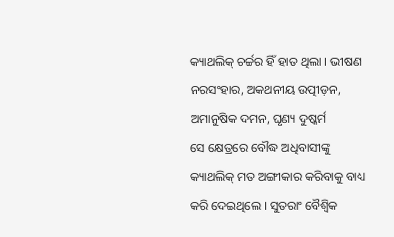କ୍ୟାଥଲିକ୍ ଚର୍ଚ୍ଚର ହିଁ ହାତ ଥିଲା । ଭୀଷଣ ନରସଂହାର, ଅକଥନୀୟ ଉତ୍ପୀଡ଼ନ, ଅମାନୁଷିକ ଦମନ, ଘୃଣ୍ୟ ଦୁଷ୍କର୍ମ
ସେ କ୍ଷେତ୍ରରେ ବୌଦ୍ଧ ଅଧିବାସୀଙ୍କୁ କ୍ୟାଥଲିକ୍ ମତ ଅଙ୍ଗୀକାର କରିବାକୁ ବାଧ୍ୟ କରି ଦେଇଥିଲେ । ସୁତରାଂ ବୈଶ୍ୱିକ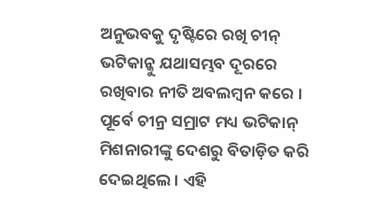ଅନୁଭବକୁ ଦୃଷ୍ଟିରେ ରଖି ଚୀନ୍ ଭଟିକାନ୍କୁ ଯଥାସମ୍ଭବ ଦୂରରେ ରଖିବାର ନୀତି ଅବଲମ୍ବନ କରେ । ପୂର୍ବେ ଚୀନ୍ର ସମ୍ରାଟ ମଧ୍ୟ ଭଟିକାନ୍ ମିଶନାରୀଙ୍କୁ ଦେଶରୁ ବିତାଡ଼ିତ କରି ଦେଇଥିଲେ । ଏହି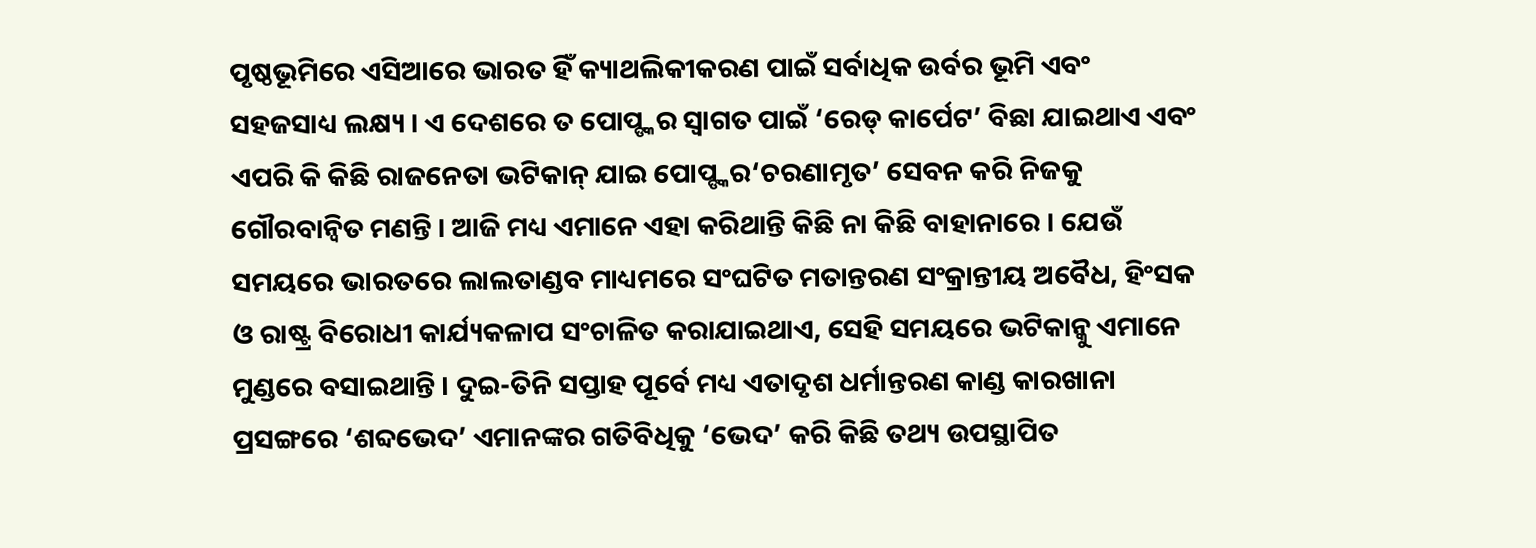ପୃଷ୍ଠଭୂମିରେ ଏସିଆରେ ଭାରତ ହିଁ କ୍ୟାଥଲିକୀକରଣ ପାଇଁ ସର୍ବାଧିକ ଉର୍ବର ଭୂମି ଏବଂ ସହଜସାଧ୍ୟ ଲକ୍ଷ୍ୟ । ଏ ଦେଶରେ ତ ପୋପ୍ଙ୍କର ସ୍ୱାଗତ ପାଇଁ ‘ରେଡ୍ କାର୍ପେଟ’ ବିଛା ଯାଇଥାଏ ଏବଂ ଏପରି କି କିଛି ରାଜନେତା ଭଟିକାନ୍ ଯାଇ ପୋପ୍ଙ୍କର‘ଚରଣାମୃତ’ ସେବନ କରି ନିଜକୁ ଗୌରବାନ୍ୱିତ ମଣନ୍ତି । ଆଜି ମଧ୍ୟ ଏମାନେ ଏହା କରିଥାନ୍ତି କିଛି ନା କିଛି ବାହାନାରେ । ଯେଉଁ ସମୟରେ ଭାରତରେ ଲାଲତାଣ୍ଡବ ମାଧ୍ୟମରେ ସଂଘଟିତ ମତାନ୍ତରଣ ସଂକ୍ରାନ୍ତୀୟ ଅବୈଧ, ହିଂସକ ଓ ରାଷ୍ଟ୍ର ବିରୋଧୀ କାର୍ଯ୍ୟକଳାପ ସଂଚାଳିତ କରାଯାଇଥାଏ, ସେହି ସମୟରେ ଭଟିକାନ୍କୁ ଏମାନେ ମୁଣ୍ଡରେ ବସାଇଥାନ୍ତି । ଦୁଇ-ତିନି ସପ୍ତାହ ପୂର୍ବେ ମଧ୍ୟ ଏତାଦୃଶ ଧର୍ମାନ୍ତରଣ କାଣ୍ଡ କାରଖାନା ପ୍ରସଙ୍ଗରେ ‘ଶବ୍ଦଭେଦ’ ଏମାନଙ୍କର ଗତିବିଧିକୁ ‘ଭେଦ’ କରି କିଛି ତଥ୍ୟ ଉପସ୍ଥାପିତ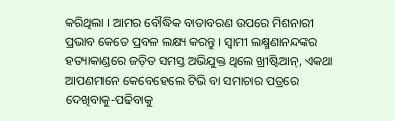କରିଥିଲା । ଆମର ବୌଦ୍ଧିକ ବାତାବରଣ ଉପରେ ମିଶନାରୀ ପ୍ରଭାବ କେତେ ପ୍ରବଳ ଲକ୍ଷ୍ୟ କରନ୍ତୁ । ସ୍ୱାମୀ ଲକ୍ଷ୍ମଣାନନ୍ଦଙ୍କର ହତ୍ୟାକାଣ୍ଡରେ ଜଡ଼ିତ ସମସ୍ତ ଅଭିଯୁକ୍ତ ଥିଲେ ଖ୍ରୀଷ୍ଟିଆନ୍, ଏକଥା ଆପଣମାନେ କେବେହେଲେ ଟିଭି ବା ସମାଚାର ପତ୍ରରେ ଦେଖିବାକୁ-ପଢିବାକୁ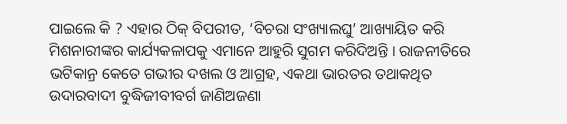ପାଇଲେ କି ? ଏହାର ଠିକ୍ ବିପରୀତ, ‘ବିଚରା ସଂଖ୍ୟାଲଘୁ’ ଆଖ୍ୟାୟିତ କରି ମିଶନାରୀଙ୍କର କାର୍ଯ୍ୟକଳାପକୁ ଏମାନେ ଆହୁରି ସୁଗମ କରିଦିଅନ୍ତି । ରାଜନୀତିରେ ଭଟିକାନ୍ର କେତେ ଗଭୀର ଦଖଲ ଓ ଆଗ୍ରହ, ଏକଥା ଭାରତର ତଥାକଥିତ ଉଦାରବାଦୀ ବୁଦ୍ଧିଜୀବୀବର୍ଗ ଜାଣିଅଜଣା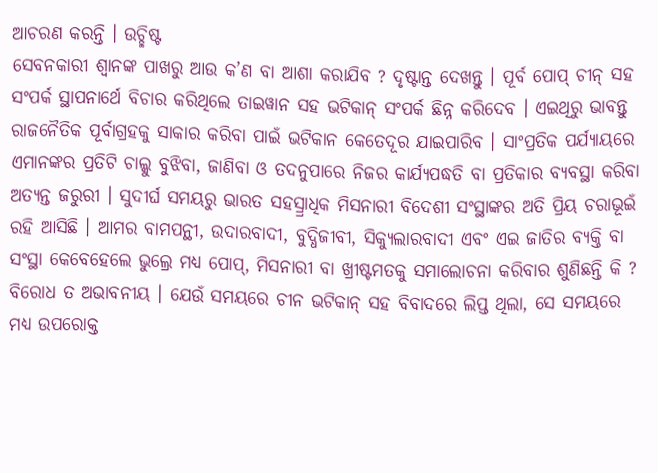ଆଚରଣ କରନ୍ତି । ଉଚ୍ଛିଷ୍ଟ
ସେବନକାରୀ ଶ୍ୱାନଙ୍କ ପାଖରୁ ଆଉ କ’ଣ ବା ଆଶା କରାଯିବ ? ଦୃଷ୍ଟାନ୍ତ ଦେଖନ୍ତୁ । ପୂର୍ବ ପୋପ୍ ଚୀନ୍ ସହ ସଂପର୍କ ସ୍ଥାପନାର୍ଥେ ବିଚାର କରିଥିଲେ ତାଇୱାନ ସହ ଭଟିକାନ୍ ସଂପର୍କ ଛିନ୍ନ କରିଦେବ । ଏଇଥିରୁ ଭାବନ୍ତୁ ରାଜନୈତିକ ପୂର୍ବାଗ୍ରହକୁ ସାକାର କରିବା ପାଇଁ ଭଟିକାନ କେତେଦୂର ଯାଇପାରିବ । ସାଂପ୍ରତିକ ପର୍ଯ୍ୟାୟରେ ଏମାନଙ୍କର ପ୍ରତିଟି ଚାଲ୍କୁ ବୁଝିବା, ଜାଣିବା ଓ ତଦନୁପାରେ ନିଜର କାର୍ଯ୍ୟପଦ୍ଧତି ବା ପ୍ରତିକାର ବ୍ୟବସ୍ଥା କରିବା ଅତ୍ୟନ୍ତ ଜରୁରୀ । ସୁଦୀର୍ଘ ସମୟରୁ ଭାରତ ସହସ୍ର୍ରାଧିକ ମିସନାରୀ ବିଦେଶୀ ସଂସ୍ଥାଙ୍କର ଅତି ପ୍ରିୟ ଚରାଭୂଇଁ ରହି ଆସିଛି । ଆମର ବାମପନ୍ଥୀ, ଉଦାରବାଦୀ, ବୁଦ୍ଧିଜୀବୀ, ସିକ୍ୟୁଲାରବାଦୀ ଏବଂ ଏଇ ଜାତିର ବ୍ୟକ୍ତି ବା ସଂସ୍ଥା କେବେହେଲେ ଭୁଲ୍ରେ ମଧ୍ୟ ପୋପ୍, ମିସନାରୀ ବା ଖ୍ରୀଷ୍ଟମତକୁ ସମାଲୋଚନା କରିବାର ଶୁଣିଛନ୍ତି କି ? ବିରୋଧ ତ ଅଭାବନୀୟ । ଯେଉଁ ସମୟରେ ଚୀନ ଭଟିକାନ୍ ସହ ବିବାଦରେ ଲିପ୍ତ ଥିଲା, ସେ ସମୟରେ ମଧ୍ୟ ଉପରୋକ୍ତ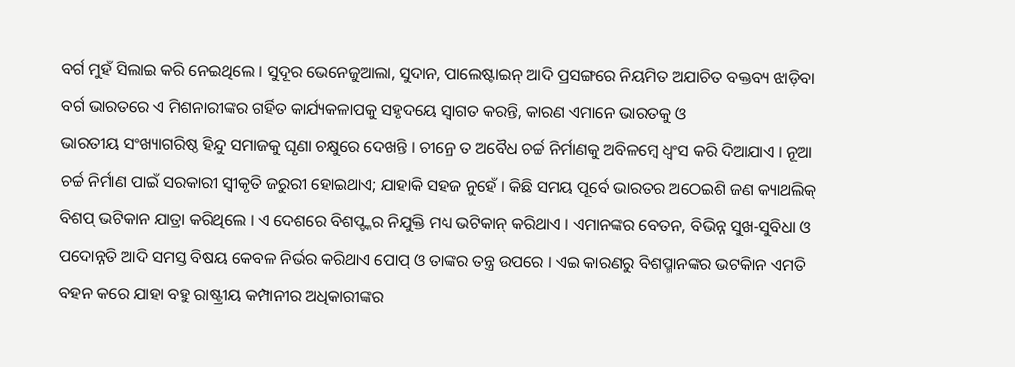ବର୍ଗ ମୁହଁ ସିଲାଇ କରି ନେଇଥିଲେ । ସୁଦୂର ଭେନେଜୁଆଲା, ସୁଦାନ, ପାଲେଷ୍ଟାଇନ୍ ଆଦି ପ୍ରସଙ୍ଗରେ ନିୟମିତ ଅଯାଚିତ ବକ୍ତବ୍ୟ ଝାଡ଼ିବା ବର୍ଗ ଭାରତରେ ଏ ମିଶନାରୀଙ୍କର ଗର୍ହିତ କାର୍ଯ୍ୟକଳାପକୁ ସହୃଦୟେ ସ୍ୱାଗତ କରନ୍ତି, କାରଣ ଏମାନେ ଭାରତକୁ ଓ
ଭାରତୀୟ ସଂଖ୍ୟାଗରିଷ୍ଠ ହିନ୍ଦୁ ସମାଜକୁ ଘୃଣା ଚକ୍ଷୁରେ ଦେଖନ୍ତି । ଚୀନ୍ରେ ତ ଅବୈଧ ଚର୍ଚ୍ଚ ନିର୍ମାଣକୁ ଅବିଳମ୍ବେ ଧ୍ୱଂସ କରି ଦିଆଯାଏ । ନୂଆ ଚର୍ଚ୍ଚ ନିର୍ମାଣ ପାଇଁ ସରକାରୀ ସ୍ୱୀକୃତି ଜରୁରୀ ହୋଇଥାଏ; ଯାହାକି ସହଜ ନୁହେଁ । କିଛି ସମୟ ପୂର୍ବେ ଭାରତର ଅଠେଇଶି ଜଣ କ୍ୟାଥଲିକ୍ ବିଶପ୍ ଭଟିକାନ ଯାତ୍ରା କରିଥିଲେ । ଏ ଦେଶରେ ବିଶପ୍ଙ୍କର ନିଯୁକ୍ତି ମଧ୍ୟ ଭଟିକାନ୍ କରିଥାଏ । ଏମାନଙ୍କର ବେତନ, ବିଭିନ୍ନ ସୁଖ-ସୁବିଧା ଓ ପଦୋନ୍ନତି ଆଦି ସମସ୍ତ ବିଷୟ କେବଳ ନିର୍ଭର କରିଥାଏ ପୋପ୍ ଓ ତାଙ୍କର ତନ୍ତ୍ର ଉପରେ । ଏଇ କାରଣରୁ ବିଶପ୍ମାନଙ୍କର ଭଟକିାନ ଏମତି ବହନ କରେ ଯାହା ବହୁ ରାଷ୍ଟ୍ରୀୟ କମ୍ପାନୀର ଅଧିକାରୀଙ୍କର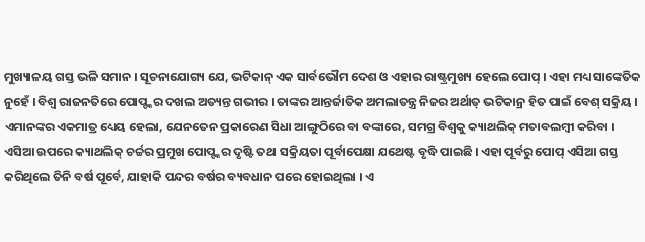ମୁଖ୍ୟାଳୟ ଗସ୍ତ ଭଳି ସମାନ । ସୂଚନାଯୋଗ୍ୟ ଯେ, ଭଟିକାନ୍ ଏକ ସାର୍ବଭୌମ ଦେଶ ଓ ଏହାର ରାଷ୍ଟ୍ରମୁଖ୍ୟ ହେଲେ ପୋପ୍ । ଏହା ମଧ୍ୟ ସାଙ୍କେତିକ ନୁହେଁ । ବିଶ୍ୱ ରାଜନତିରେ ପୋପ୍ଙ୍କର ଦଖଲ ଅତ୍ୟନ୍ତ ଗଭୀର । ତାଙ୍କର ଆନ୍ତର୍ଜାତିକ ଅମଲାତନ୍ତ୍ର ନିଜର ଅର୍ଥାତ୍ ଭଟିକାନ୍ର ହିତ ପାଇଁ ବେଶ୍ ସକ୍ରିୟ । ଏମାନଙ୍କର ଏକମାତ୍ର ଧ୍ୟେୟ ହେଲା, ଯେନତେନ ପ୍ରକାରେଣ ସିଧା ଆଙ୍ଗୁଠିରେ ବା ବଙ୍କାରେ, ସମଗ୍ର ବିଶ୍ୱକୁ କ୍ୟାଥଲିକ୍ ମତାବଲମ୍ବୀ କରିବା ।
ଏସିଆ ଉପରେ କ୍ୟାଥଲିକ୍ ଚର୍ଚ୍ଚର ପ୍ରମୁଖ ପୋପ୍ଙ୍କର ଦୃଷ୍ଟି ତଥା ସକ୍ରିୟତା ପୂର୍ବାପେକ୍ଷା ଯଥେଷ୍ଟ ବୃଦ୍ଧି ପାଇଛି । ଏହା ପୂର୍ବରୁ ପୋପ୍ ଏସିଆ ଗସ୍ତ କରିଥିଲେ ତିନି ବର୍ଷ ପୂର୍ବେ, ଯାହାକି ପନ୍ଦର ବର୍ଷର ବ୍ୟବଧାନ ପରେ ହୋଇଥିଲା । ଏ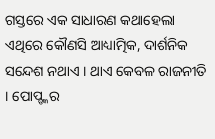ଗସ୍ତରେ ଏକ ସାଧାରଣ କଥାହେଲା ଏଥିରେ କୌଣସି ଆଧ୍ୟାତ୍ମିକ, ଦାର୍ଶନିକ ସନ୍ଦେଶ ନଥାଏ । ଥାଏ କେବଳ ରାଜନୀତି । ପୋପ୍ଙ୍କର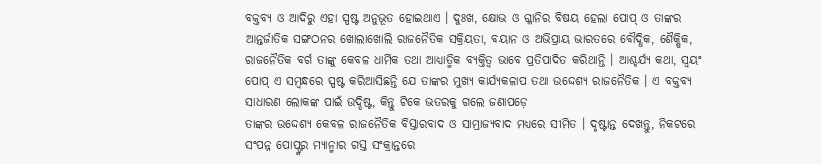ବକ୍ତବ୍ୟ ଓ ଆଦିରୁ ଏହା ସ୍ପଷ୍ଟ ଅନୁଭୂତ ହୋଇଥାଏ । ଦୁଃଖ, କ୍ଷୋଭ ଓ ଗ୍ଳାନିର ବିଷୟ ହେଲା ପୋପ୍ ଓ ତାଙ୍କର ଆନ୍ତର୍ଜାତିକ ସଙ୍ଗଠନର ଖୋଲାଖୋଲି ରାଜନୈତିକ ସକ୍ରିୟତା, ବୟାନ ଓ ଅଭିପ୍ରାୟ ଭାରତରେ ବୌଦ୍ଧିକ, ଶୈକ୍ଷିକ, ରାଜନୈତିକ ବର୍ଗ ତାଙ୍କୁ କେବଳ ଧାର୍ମିକ ତଥା ଆଧ୍ୟାତ୍ମିକ ବ୍ୟକ୍ତିତ୍ୱ ଭାବେ ପ୍ରତିପାଦିତ କରିଥାନ୍ତି । ଆଶ୍ଚର୍ଯ୍ୟ କଥା, ସ୍ୱୟଂ ପୋପ୍ ଏ ସମ୍ବନ୍ଧରେ ସ୍ପଷ୍ଟ କରିଆସିଛନ୍ତି ଯେ ତାଙ୍କର ମୁଖ୍ୟ କାର୍ଯ୍ୟକଳାପ ତଥା ଉଦ୍ଦେଶ୍ୟ ରାଜନୈତିକ । ଏ ବକ୍ତବ୍ୟ ସାଧାରଣ ଲୋକଙ୍କ ପାଇଁ ଉଦ୍ଦିଷ୍ଟ, କିନ୍ତୁ ଟିକେ ଭତରକୁ ଗଲେ ଜଣାପଡ଼େ
ତାଙ୍କର ଉଦ୍ଦେଶ୍ୟ କେବଳ ରାଜନୈତିକ ବିସ୍ତାରବାଦ ଓ ସାମ୍ରାଜ୍ୟବାଦ ମଧ୍ୟରେ ସୀମିତ । ଦୃଷ୍ଟାନ୍ତ ଦେଖନ୍ତୁ, ନିକଟରେ ସଂପନ୍ନ ପୋପ୍ଙ୍କର ମ୍ୟାନ୍ମାର ଗସ୍ତ ସଂକ୍ରାନ୍ତରେ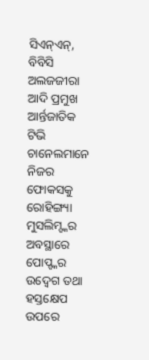ସିଏନ୍ଏନ୍, ବିବିସି ଅଲଜଜୀରା ଆଦି ପ୍ରମୁଖ ଆର୍ନ୍ତଜାତିକ ଟିଭି ଚାନେଲମାନେ ନିଜର ଫୋକସକୁ ରୋହିଙ୍ଗ୍ୟା ମୁସଲିମ୍ଙ୍କର ଅବସ୍ଥାରେ ପୋପ୍ଙ୍କର ଉଦ୍ବେଗ ତଥା ହସ୍ତକ୍ଷେପ ଉପରେ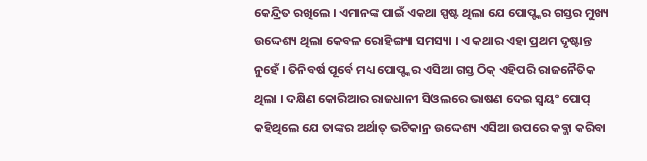କେନ୍ଦ୍ରିତ ରଖିଲେ । ଏମାନଙ୍କ ପାଇଁ ଏକଥା ସ୍ପଷ୍ଟ ଥିଲା ଯେ ପୋପ୍ଙ୍କର ଗସ୍ତର ମୁଖ୍ୟ ଉଦ୍ଦେଶ୍ୟ ଥିଲା କେବଳ ରୋହିଙ୍ଗ୍ୟା ସମସ୍ୟା । ଏ କଥାର ଏହା ପ୍ରଥମ ଦୃଷ୍ଟାନ୍ତ ନୁହେଁ । ତିନିବର୍ଷ ପୂର୍ବେ ମଧ୍ୟ ପୋପ୍ଙ୍କର ଏସିଆ ଗସ୍ତ ଠିକ୍ ଏହିପରି ରାଜନୈତିକ ଥିଲା । ଦକ୍ଷିଣ କୋରିଆର ରାଜଧାନୀ ସିଓଲରେ ଭାଷଣ ଦେଇ ସ୍ୱୟଂ ପୋପ୍ କହିଥିଲେ ଯେ ତାଙ୍କର ଅର୍ଥାତ୍ ଭଟିକାନ୍ର ଉଦ୍ଦେଶ୍ୟ ଏସିଆ ଉପରେ କବ୍ଜା କରିବା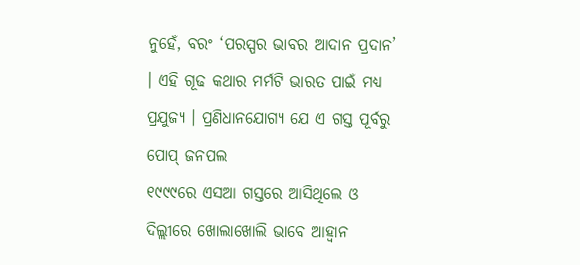ନୁହେଁ, ବରଂ ‘ପରସ୍ପର ଭାବର ଆଦାନ ପ୍ରଦାନ’ । ଏହି ଗୂଢ କଥାର ମର୍ମଟି ଭାରତ ପାଇଁ ମଧ୍ୟ ପ୍ରଯୁଜ୍ୟ । ପ୍ରଣିଧାନଯୋଗ୍ୟ ଯେ ଏ ଗସ୍ତ ପୂର୍ବରୁ ପୋପ୍ ଜନପଲ
୧୯୯୯ରେ ଏସଆ ଗସ୍ତରେ ଆସିଥିଲେ ଓ ଦିଲ୍ଲୀରେ ଖୋଲାଖୋଲି ଭାବେ ଆହ୍ୱାନ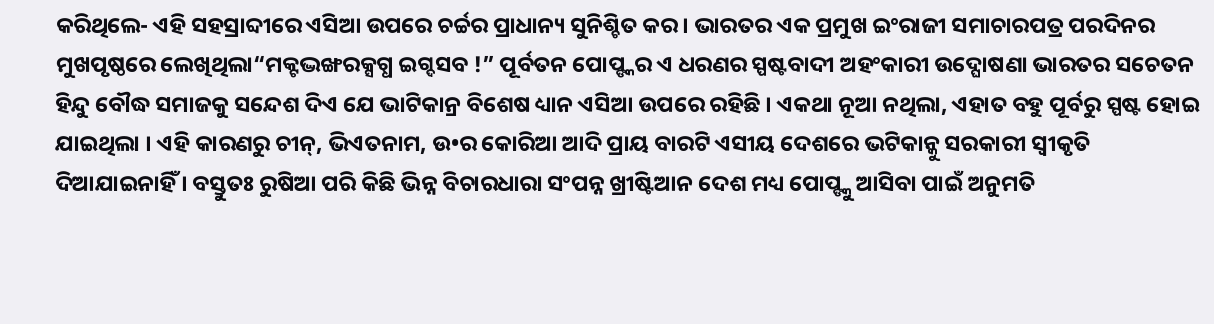କରିଥିଲେ- ଏହି ସହସ୍ରାବ୍ଦୀରେ ଏସିଆ ଉପରେ ଚର୍ଚ୍ଚର ପ୍ରାଧାନ୍ୟ ସୁନିଶ୍ଚିତ କର । ଭାରତର ଏକ ପ୍ରମୁଖ ଇଂରାଜୀ ସମାଚାରପତ୍ର ପରଦିନର ମୁଖପୃଷ୍ଠରେ ଲେଖିଥିଲା“ମକ୍ଟଦ୍ଭଙ୍ଖରକ୍ସଗ୍ଧ ଇଗ୍ଦସବ !” ପୂର୍ବତନ ପୋପ୍ଙ୍କର ଏ ଧରଣର ସ୍ପଷ୍ଟବାଦୀ ଅହଂକାରୀ ଉଦ୍ଘୋଷଣା ଭାରତର ସଚେତନ ହିନ୍ଦୁ ବୌଦ୍ଧ ସମାଜକୁ ସନ୍ଦେଶ ଦିଏ ଯେ ଭାଟିକାନ୍ର ବିଶେଷ ଧ୍ୟାନ ଏସିଆ ଉପରେ ରହିଛି । ଏକଥା ନୂଆ ନଥିଲା, ଏହାତ ବହୁ ପୂର୍ବରୁ ସ୍ପଷ୍ଟ ହୋଇ ଯାଇଥିଲା । ଏହି କାରଣରୁ ଚୀନ୍, ଭିଏତନାମ, ଉ•ର କୋରିଆ ଆଦି ପ୍ରାୟ ବାରଟି ଏସୀୟ ଦେଶରେ ଭଟିକାନ୍କୁ ସରକାରୀ ସ୍ୱୀକୃତି ଦିଆଯାଇନାହିଁ । ବସ୍ତୁତଃ ରୁଷିଆ ପରି କିଛି ଭିନ୍ନ ବିଚାରଧାରା ସଂପନ୍ନ ଖ୍ରୀଷ୍ଟିଆନ ଦେଶ ମଧ୍ୟ ପୋପ୍ଙ୍କୁ ଆସିବା ପାଇଁ ଅନୁମତି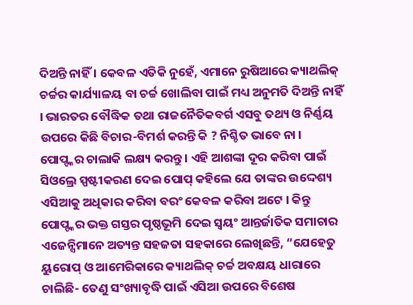ଦିଅନ୍ତି ନାହିଁ । କେବଳ ଏତିକି ନୁହେଁ, ଏମାନେ ରୁଷିଆରେ କ୍ୟାଥଲିକ୍ ଚର୍ଚ୍ଚର କାର୍ଯ୍ୟାଳୟ ବା ଚର୍ଚ୍ଚ ଖୋଲିବା ପାଇଁ ମଧ୍ୟ ଅନୁମତି ଦିଅନ୍ତି ନାହିଁ । ଭାରତର ବୌଦ୍ଧିକ ତଥା ରାଜନୈତିକବର୍ଗ ଏସବୁ ତଥ୍ୟ ଓ ନିର୍ଣ୍ଣୟ ଉପରେ କିଛି ବିଚାର-ବିମର୍ଶ କରନ୍ତି କି ? ନିଶ୍ଚିତ ଭାବେ ନା । ପୋପ୍ଙ୍କର ଚାଲାକି ଲକ୍ଷ୍ୟ କରନ୍ତୁ । ଏହି ଆଶଙ୍କା ଦୂର କରିବା ପାଇଁ ସିଓଲ୍ରେ ସ୍ପଷ୍ଟୀକରଣ ଦେଇ ପୋପ୍ କହିଲେ ଯେ ତାଙ୍କର ଉଦ୍ଦେଶ୍ୟ ଏସିଆକୁ ଅଧିକାର କରିବା ବରଂ କେବଳ କରିବା ଅଟେ । କିନ୍ତୁ ପୋପ୍ଙ୍କର ଭକ୍ତ ଗସ୍ତର ପୃଷ୍ଠଭୂମି ଦେଇ ସ୍ୱୟଂ ଆନ୍ତର୍ଜାତିକ ସମାଚାର ଏଜେନ୍ସିମାନେ ଅତ୍ୟନ୍ତ ସହଜତା ସହକାରେ ଲେଖିଛନ୍ତି, “ଯେହେତୁ ୟୁରୋପ୍ ଓ ଆମେରିକାରେ କ୍ୟାଥଲିକ୍ ଚର୍ଚ୍ଚ ଅବକ୍ଷୟ ଧାରାରେ ଚାଲିଛି- ତେଣୁ ସଂଖ୍ୟାବୃଦ୍ଧି ପାଇଁ ଏସିଆ ଉପରେ ବିଶେଷ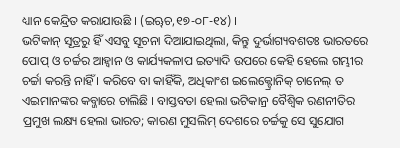ଧ୍ୟାନ କେନ୍ଦ୍ରିତ କରାଯାଉଛି । (ଇୠଚ,୧୭-୦୮-୧୪) ।
ଭଟିକାନ୍ ସୂତ୍ରରୁ ହିଁ ଏସବୁ ସୂଚନା ଦିଆଯାଇଥିଲା, କିନ୍ତୁ ଦୁର୍ଭାଗ୍ୟବଶତଃ ଭାରତରେ ପୋପ୍ ଓ ଚର୍ଚ୍ଚର ଆହ୍ୱାନ ଓ କାର୍ଯ୍ୟକଳାପ ଇତ୍ୟାଦି ଉପରେ କେହି ହେଲେ ଗମ୍ଭୀର ଚର୍ଚ୍ଚା କରନ୍ତି ନାହିଁ । କରିବେ ବା କାହିଁକି, ଅଧିକାଂଶ ଇଲେକ୍ଟ୍ରୋନିକ୍ ଚାନେଲ୍ ତ ଏଇମାନଙ୍କର କବ୍ଜାରେ ଚାଲିଛି । ବାସ୍ତବତା ହେଲା ଭଟିକାନ୍ର ବୈଶ୍ୱିକ ରଣନୀତିର ପ୍ରମୁଖ ଲକ୍ଷ୍ୟ ହେଲା ଭାରତ; କାରଣ ମୁସଲିମ୍ ଦେଶରେ ଚର୍ଚ୍ଚକୁ ସେ ସୁଯୋଗ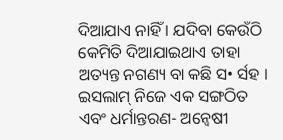ଦିଆଯାଏ ନାହିଁ । ଯଦିବା କେଉଁଠି କେମିତି ଦିଆଯାଇଥାଏ ତାହା ଅତ୍ୟନ୍ତ ନଗଣ୍ୟ ବା କଛି ସ• ର୍ସହ । ଇସଲାମ୍ ନିଜେ ଏକ ସଙ୍ଗଠିତ ଏବଂ ଧର୍ମାନ୍ତରଣ- ଅନ୍ୱେଷୀ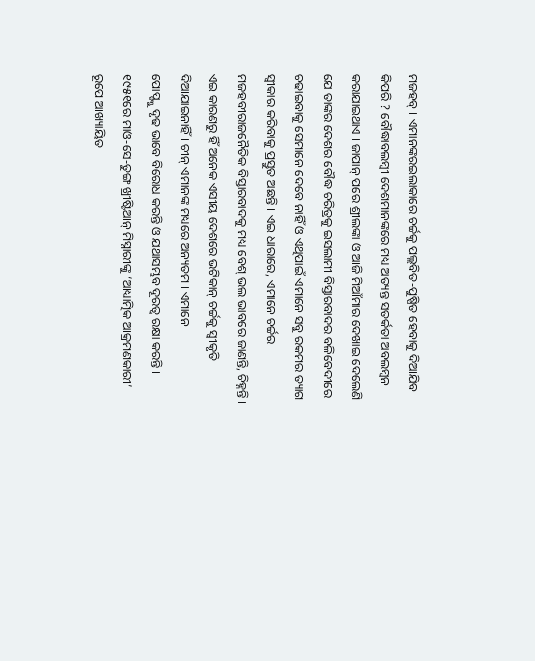ମଜହବ୍ । ଏମାନଙ୍କରଇଲାକାରେ ଚର୍ଚ୍ଚକୁ ପଲ୍ଲବିତ-ପୁଷ୍ପିତ ହେବାକୁ ଦିଆଯିବ କିପରି ? ବୌଦ୍ଧାବଲମ୍ବୀ ଦେଶମାନଙ୍କରେ ମଧ୍ୟ ଅତ୍ୟନ୍ତ ସତର୍କତା ଅବଲମ୍ବନ କରାଯାଇଥାଏ । ଜାପାନ୍ ପରେ ଶ୍ରୀଲଙ୍କା ଓ ଆଜି ମିଆଁମାର ଦେଖାଇ ଦେଲେଣି ଯେ ତାଙ୍କର ଦେଶର ବୌଦ୍ଧ ଚରିତ୍ରକୁ ଇସଲାମୀ ବିସ୍ତାରବାଦର ବଳିବେଦୀରେ ଚଢାଇବାକୁ ସେମାନେ ଦେବେ ନାହିଁ ଓ ଏଥିପାଇଁ ଏମାନେ ସବୁ ରକମର ତ୍ୟାଗ ସ୍ୱୀକାର କରିବାକୁ ପ୍ରସ୍ତୁତ ଅଛନ୍ତି । ଏଇ ଧାରାରେ, ଏମାନେ ଚର୍ଚ୍ଚର ମଜହବୀରାଜନୈତିକ ବିସ୍ତାରବାଦକୁ ମଧ୍ୟ ବେଶ୍ ଭଲ ଭାବରେ ଜାଣନ୍ତି, ଚିହ୍ନନ୍ତି । ଏଇ କାରଣରୁ ହିଁ ଅନେକ ଏସୀୟ ଦେଶରେ ଭଟିକାନ୍ ଚର୍ଚ୍ଚକୁ ସ୍ୱୀକୃତି ଦିଆଯାଇନାହିଁ । ଚୀନ୍ ଏମାନଙ୍କ ମଧ୍ୟରେ ଅନ୍ୟତମ । ଏମାନେ
ପୋପ୍ଙ୍କୁ ଦୃଢ ଭାବେ ବିରୋଧ କରନ୍ତି ଓ ଯଥାସମ୍ଭବ ଦୂରତ୍ୱ ରକ୍ଷା କରନ୍ତି । ୧୯୫୧ରେ ମାଓ-ସେ-ତୁଙ୍ଗ ଖ୍ରୀଷ୍ଟିଆନ୍ ମିସ୍ନାରୀଙ୍କୁ ‘ଆଧ୍ୟାତ୍ମିକ ଆକ୍ରମଣକାରୀ’ ରୂପେ ଆଖ୍ୟାୟିତ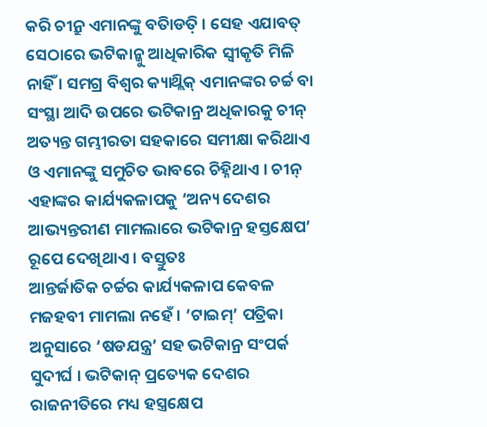କରି ଚୀନ୍ରୁ ଏମାନଙ୍କୁ ବତିାଡତ଼ି । ସେହ ଏଯାବତ୍ ସେଠାରେ ଭଟିକାନ୍କୁ ଆଧିକାରିକ ସ୍ୱୀକୃତି ମିଳି ନାହିଁ । ସମଗ୍ର ବିଶ୍ୱର କ୍ୟାଥ୍ଲିକ୍ ଏମାନଙ୍କର ଚର୍ଚ୍ଚ ବା ସଂସ୍ଥା ଆଦି ଉପରେ ଭଟିକାନ୍ର ଅଧିକାରକୁ ଚୀନ୍ ଅତ୍ୟନ୍ତ ଗମ୍ଭୀରତା ସହକାରେ ସମୀକ୍ଷା କରିଥାଏ ଓ ଏମାନଙ୍କୁ ସମୁଚିତ ଭାବରେ ଚିହ୍ନିଥାଏ । ଚୀନ୍ ଏହାଙ୍କର କାର୍ଯ୍ୟକଳାପକୁ ‘ଅନ୍ୟ ଦେଶର ଆଭ୍ୟନ୍ତରୀଣ ମାମଲାରେ ଭଟିକାନ୍ର ହସ୍ତକ୍ଷେପ’ ରୂପେ ଦେଖିଥାଏ । ବସ୍ତୁତଃ
ଆନ୍ତର୍ଜାତିକ ଚର୍ଚ୍ଚର କାର୍ଯ୍ୟକଳାପ କେବଳ ମଜହବୀ ମାମଲା ନହେଁ । ‘ଟାଇମ୍’ ପତ୍ରିକା ଅନୁସାରେ ‘ଷଡଯନ୍ତ୍ର’ ସହ ଭଟିକାନ୍ର ସଂପର୍କ ସୁଦୀର୍ଘ । ଭଟିକାନ୍ ପ୍ରତ୍ୟେକ ଦେଶର ରାଜନୀତିରେ ମଧ୍ୟ ହସ୍ତ୍ରକ୍ଷେପ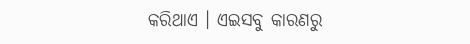କରିଥାଏ । ଏଇସବୁ କାରଣରୁ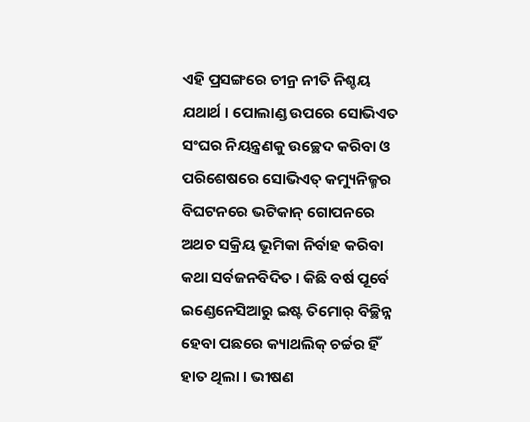ଏହି ପ୍ରସଙ୍ଗରେ ଚୀନ୍ର ନୀତି ନିଶ୍ଚୟ ଯଥାର୍ଥ । ପୋଲାଣ୍ଡ ଉପରେ ସୋଭିଏତ ସଂଘର ନିୟନ୍ତ୍ରଣକୁ ଉଚ୍ଛେଦ କରିବା ଓ ପରିଶେଷରେ ସୋଭିଏତ୍ କମ୍ୟୁନିଜ୍ମର ବିଘଟନରେ ଭଟିକାନ୍ ଗୋପନରେ ଅଥଚ ସକ୍ରିୟ ଭୂମିକା ନିର୍ବାହ କରିବା କଥା ସର୍ବଜନବିଦିତ । କିଛି ବର୍ଷ ପୂର୍ବେ ଇଣ୍ଡେନେସିଆରୁ ଇଷ୍ଟ ତିମୋର୍ ବିଚ୍ଛିନ୍ନ ହେବା ପଛରେ କ୍ୟାଥଲିକ୍ ଚର୍ଚ୍ଚର ହିଁ ହାତ ଥିଲା । ଭୀଷଣ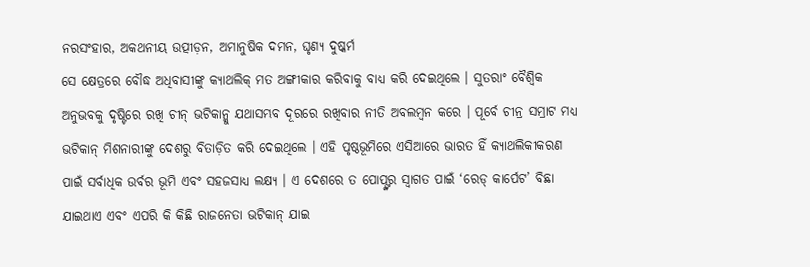ନରସଂହାର, ଅକଥନୀୟ ଉତ୍ପୀଡ଼ନ, ଅମାନୁଷିକ ଦମନ, ଘୃଣ୍ୟ ଦୁଷ୍କର୍ମ
ସେ କ୍ଷେତ୍ରରେ ବୌଦ୍ଧ ଅଧିବାସୀଙ୍କୁ କ୍ୟାଥଲିକ୍ ମତ ଅଙ୍ଗୀକାର କରିବାକୁ ବାଧ୍ୟ କରି ଦେଇଥିଲେ । ସୁତରାଂ ବୈଶ୍ୱିକ ଅନୁଭବକୁ ଦୃଷ୍ଟିରେ ରଖି ଚୀନ୍ ଭଟିକାନ୍କୁ ଯଥାସମ୍ଭବ ଦୂରରେ ରଖିବାର ନୀତି ଅବଲମ୍ବନ କରେ । ପୂର୍ବେ ଚୀନ୍ର ସମ୍ରାଟ ମଧ୍ୟ ଭଟିକାନ୍ ମିଶନାରୀଙ୍କୁ ଦେଶରୁ ବିତାଡ଼ିତ କରି ଦେଇଥିଲେ । ଏହି ପୃଷ୍ଠଭୂମିରେ ଏସିଆରେ ଭାରତ ହିଁ କ୍ୟାଥଲିକୀକରଣ ପାଇଁ ସର୍ବାଧିକ ଉର୍ବର ଭୂମି ଏବଂ ସହଜସାଧ୍ୟ ଲକ୍ଷ୍ୟ । ଏ ଦେଶରେ ତ ପୋପ୍ଙ୍କର ସ୍ୱାଗତ ପାଇଁ ‘ରେଡ୍ କାର୍ପେଟ’ ବିଛା ଯାଇଥାଏ ଏବଂ ଏପରି କି କିଛି ରାଜନେତା ଭଟିକାନ୍ ଯାଇ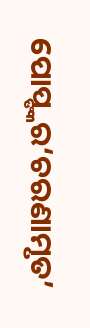ପୋପ୍ଙ୍କର‘ଚରଣାମୃତ’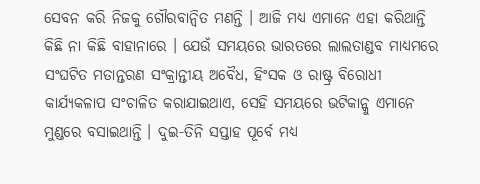ସେବନ କରି ନିଜକୁ ଗୌରବାନ୍ୱିତ ମଣନ୍ତି । ଆଜି ମଧ୍ୟ ଏମାନେ ଏହା କରିଥାନ୍ତି କିଛି ନା କିଛି ବାହାନାରେ । ଯେଉଁ ସମୟରେ ଭାରତରେ ଲାଲତାଣ୍ଡବ ମାଧ୍ୟମରେ ସଂଘଟିତ ମତାନ୍ତରଣ ସଂକ୍ରାନ୍ତୀୟ ଅବୈଧ, ହିଂସକ ଓ ରାଷ୍ଟ୍ର ବିରୋଧୀ କାର୍ଯ୍ୟକଳାପ ସଂଚାଳିତ କରାଯାଇଥାଏ, ସେହି ସମୟରେ ଭଟିକାନ୍କୁ ଏମାନେ ମୁଣ୍ଡରେ ବସାଇଥାନ୍ତି । ଦୁଇ-ତିନି ସପ୍ତାହ ପୂର୍ବେ ମଧ୍ୟ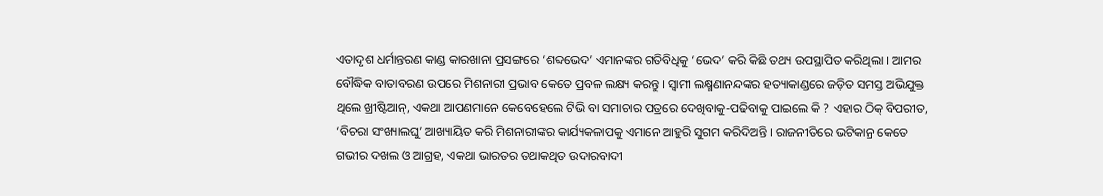ଏତାଦୃଶ ଧର୍ମାନ୍ତରଣ କାଣ୍ଡ କାରଖାନା ପ୍ରସଙ୍ଗରେ ‘ଶବ୍ଦଭେଦ’ ଏମାନଙ୍କର ଗତିବିଧିକୁ ‘ଭେଦ’ କରି କିଛି ତଥ୍ୟ ଉପସ୍ଥାପିତ କରିଥିଲା । ଆମର ବୌଦ୍ଧିକ ବାତାବରଣ ଉପରେ ମିଶନାରୀ ପ୍ରଭାବ କେତେ ପ୍ରବଳ ଲକ୍ଷ୍ୟ କରନ୍ତୁ । ସ୍ୱାମୀ ଲକ୍ଷ୍ମଣାନନ୍ଦଙ୍କର ହତ୍ୟାକାଣ୍ଡରେ ଜଡ଼ିତ ସମସ୍ତ ଅଭିଯୁକ୍ତ ଥିଲେ ଖ୍ରୀଷ୍ଟିଆନ୍, ଏକଥା ଆପଣମାନେ କେବେହେଲେ ଟିଭି ବା ସମାଚାର ପତ୍ରରେ ଦେଖିବାକୁ-ପଢିବାକୁ ପାଇଲେ କି ? ଏହାର ଠିକ୍ ବିପରୀତ, ‘ବିଚରା ସଂଖ୍ୟାଲଘୁ’ ଆଖ୍ୟାୟିତ କରି ମିଶନାରୀଙ୍କର କାର୍ଯ୍ୟକଳାପକୁ ଏମାନେ ଆହୁରି ସୁଗମ କରିଦିଅନ୍ତି । ରାଜନୀତିରେ ଭଟିକାନ୍ର କେତେ ଗଭୀର ଦଖଲ ଓ ଆଗ୍ରହ, ଏକଥା ଭାରତର ତଥାକଥିତ ଉଦାରବାଦୀ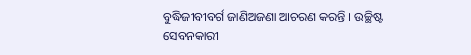ବୁଦ୍ଧିଜୀବୀବର୍ଗ ଜାଣିଅଜଣା ଆଚରଣ କରନ୍ତି । ଉଚ୍ଛିଷ୍ଟ
ସେବନକାରୀ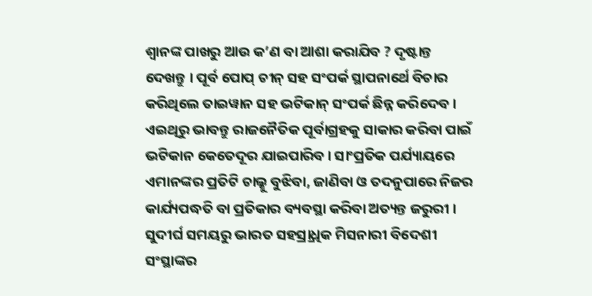ଶ୍ୱାନଙ୍କ ପାଖରୁ ଆଉ କ’ଣ ବା ଆଶା କରାଯିବ ? ଦୃଷ୍ଟାନ୍ତ ଦେଖନ୍ତୁ । ପୂର୍ବ ପୋପ୍ ଚୀନ୍ ସହ ସଂପର୍କ ସ୍ଥାପନାର୍ଥେ ବିଚାର କରିଥିଲେ ତାଇୱାନ ସହ ଭଟିକାନ୍ ସଂପର୍କ ଛିନ୍ନ କରିଦେବ । ଏଇଥିରୁ ଭାବନ୍ତୁ ରାଜନୈତିକ ପୂର୍ବାଗ୍ରହକୁ ସାକାର କରିବା ପାଇଁ ଭଟିକାନ କେତେଦୂର ଯାଇପାରିବ । ସାଂପ୍ରତିକ ପର୍ଯ୍ୟାୟରେ ଏମାନଙ୍କର ପ୍ରତିଟି ଚାଲ୍କୁ ବୁଝିବା, ଜାଣିବା ଓ ତଦନୁପାରେ ନିଜର କାର୍ଯ୍ୟପଦ୍ଧତି ବା ପ୍ରତିକାର ବ୍ୟବସ୍ଥା କରିବା ଅତ୍ୟନ୍ତ ଜରୁରୀ । ସୁଦୀର୍ଘ ସମୟରୁ ଭାରତ ସହସ୍ର୍ରାଧିକ ମିସନାରୀ ବିଦେଶୀ ସଂସ୍ଥାଙ୍କର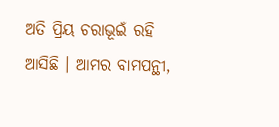ଅତି ପ୍ରିୟ ଚରାଭୂଇଁ ରହି ଆସିଛି । ଆମର ବାମପନ୍ଥୀ,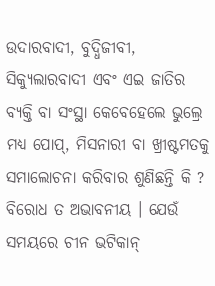ଉଦାରବାଦୀ, ବୁଦ୍ଧିଜୀବୀ, ସିକ୍ୟୁଲାରବାଦୀ ଏବଂ ଏଇ ଜାତିର ବ୍ୟକ୍ତି ବା ସଂସ୍ଥା କେବେହେଲେ ଭୁଲ୍ରେ ମଧ୍ୟ ପୋପ୍, ମିସନାରୀ ବା ଖ୍ରୀଷ୍ଟମତକୁ ସମାଲୋଚନା କରିବାର ଶୁଣିଛନ୍ତି କି ? ବିରୋଧ ତ ଅଭାବନୀୟ । ଯେଉଁ ସମୟରେ ଚୀନ ଭଟିକାନ୍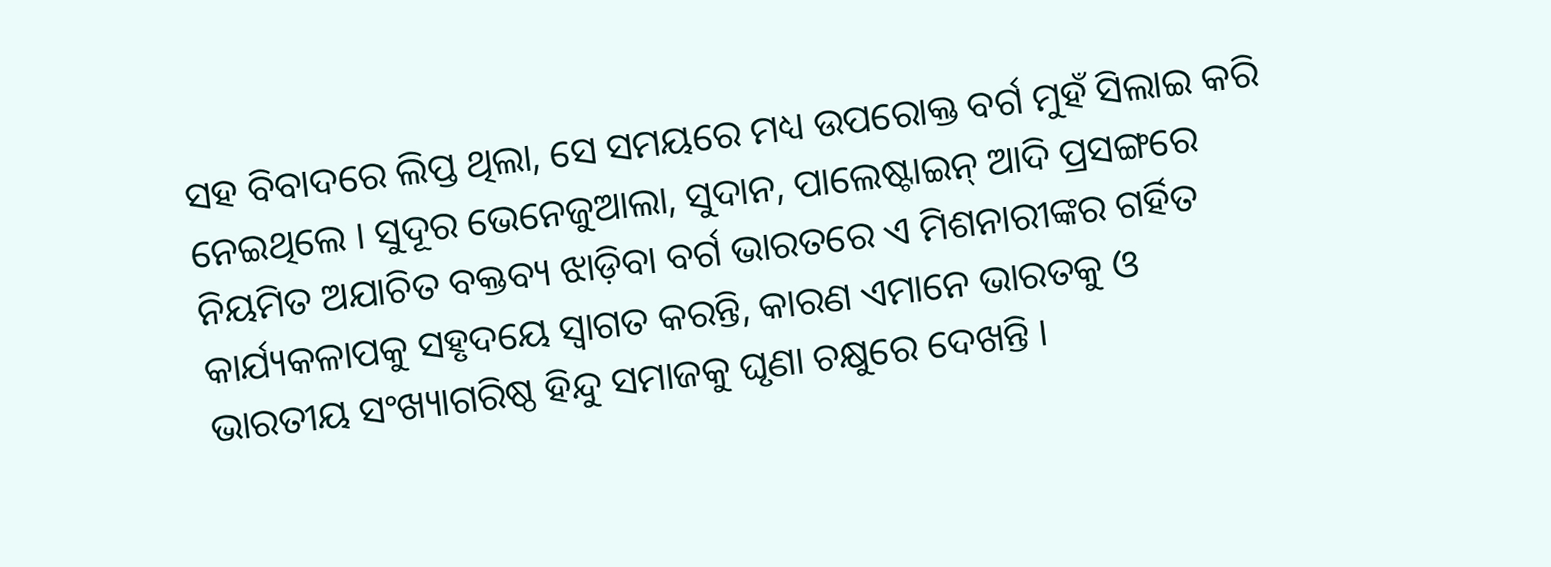ସହ ବିବାଦରେ ଲିପ୍ତ ଥିଲା, ସେ ସମୟରେ ମଧ୍ୟ ଉପରୋକ୍ତ ବର୍ଗ ମୁହଁ ସିଲାଇ କରି ନେଇଥିଲେ । ସୁଦୂର ଭେନେଜୁଆଲା, ସୁଦାନ, ପାଲେଷ୍ଟାଇନ୍ ଆଦି ପ୍ରସଙ୍ଗରେ ନିୟମିତ ଅଯାଚିତ ବକ୍ତବ୍ୟ ଝାଡ଼ିବା ବର୍ଗ ଭାରତରେ ଏ ମିଶନାରୀଙ୍କର ଗର୍ହିତ କାର୍ଯ୍ୟକଳାପକୁ ସହୃଦୟେ ସ୍ୱାଗତ କରନ୍ତି, କାରଣ ଏମାନେ ଭାରତକୁ ଓ
ଭାରତୀୟ ସଂଖ୍ୟାଗରିଷ୍ଠ ହିନ୍ଦୁ ସମାଜକୁ ଘୃଣା ଚକ୍ଷୁରେ ଦେଖନ୍ତି ।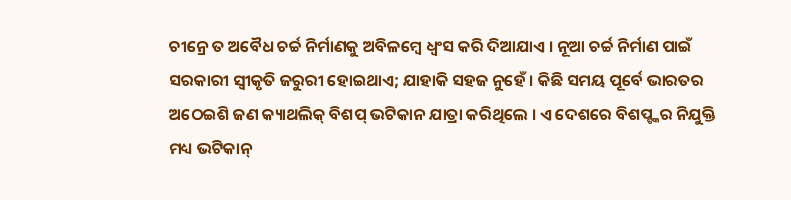ଚୀନ୍ରେ ତ ଅବୈଧ ଚର୍ଚ୍ଚ ନିର୍ମାଣକୁ ଅବିଳମ୍ବେ ଧ୍ୱଂସ କରି ଦିଆଯାଏ । ନୂଆ ଚର୍ଚ୍ଚ ନିର୍ମାଣ ପାଇଁ ସରକାରୀ ସ୍ୱୀକୃତି ଜରୁରୀ ହୋଇଥାଏ; ଯାହାକି ସହଜ ନୁହେଁ । କିଛି ସମୟ ପୂର୍ବେ ଭାରତର ଅଠେଇଶି ଜଣ କ୍ୟାଥଲିକ୍ ବିଶପ୍ ଭଟିକାନ ଯାତ୍ରା କରିଥିଲେ । ଏ ଦେଶରେ ବିଶପ୍ଙ୍କର ନିଯୁକ୍ତି ମଧ୍ୟ ଭଟିକାନ୍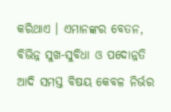କରିଥାଏ । ଏମାନଙ୍କର ବେତନ, ବିଭିନ୍ନ ସୁଖ-ସୁବିଧା ଓ ପଦୋନ୍ନତି ଆଦି ସମସ୍ତ ବିଷୟ କେବଳ ନିର୍ଭର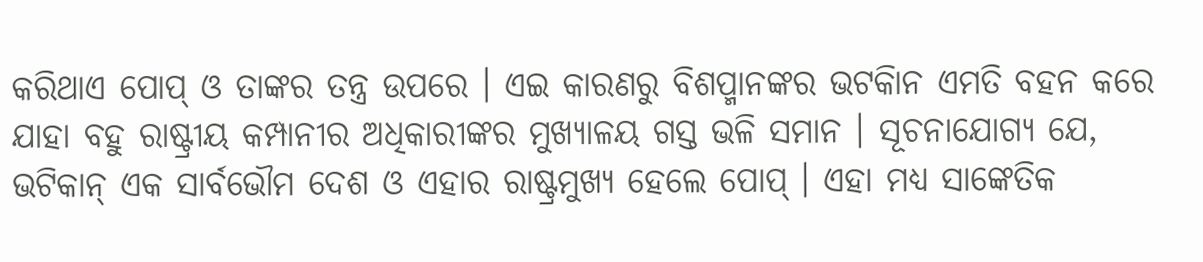କରିଥାଏ ପୋପ୍ ଓ ତାଙ୍କର ତନ୍ତ୍ର ଉପରେ । ଏଇ କାରଣରୁ ବିଶପ୍ମାନଙ୍କର ଭଟକିାନ ଏମତି ବହନ କରେ ଯାହା ବହୁ ରାଷ୍ଟ୍ରୀୟ କମ୍ପାନୀର ଅଧିକାରୀଙ୍କର ମୁଖ୍ୟାଳୟ ଗସ୍ତ ଭଳି ସମାନ । ସୂଚନାଯୋଗ୍ୟ ଯେ, ଭଟିକାନ୍ ଏକ ସାର୍ବଭୌମ ଦେଶ ଓ ଏହାର ରାଷ୍ଟ୍ରମୁଖ୍ୟ ହେଲେ ପୋପ୍ । ଏହା ମଧ୍ୟ ସାଙ୍କେତିକ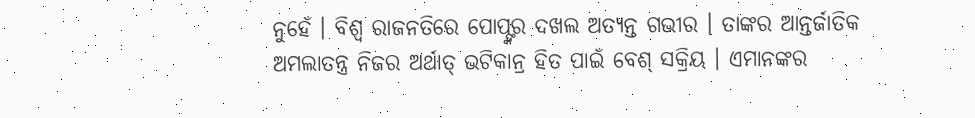ନୁହେଁ । ବିଶ୍ୱ ରାଜନତିରେ ପୋପ୍ଙ୍କର ଦଖଲ ଅତ୍ୟନ୍ତ ଗଭୀର । ତାଙ୍କର ଆନ୍ତର୍ଜାତିକ ଅମଲାତନ୍ତ୍ର ନିଜର ଅର୍ଥାତ୍ ଭଟିକାନ୍ର ହିତ ପାଇଁ ବେଶ୍ ସକ୍ରିୟ । ଏମାନଙ୍କର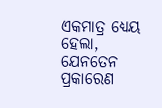ଏକମାତ୍ର ଧ୍ୟେୟ ହେଲା, ଯେନତେନ ପ୍ରକାରେଣ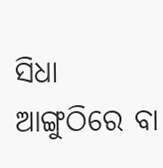ସିଧା ଆଙ୍ଗୁଠିରେ ବା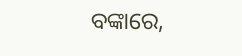ବଙ୍କାରେ,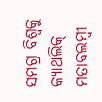ସମଗ୍ର ବିଶ୍ୱକୁ କ୍ୟାଥଲିକ୍ ମତାବଲମ୍ବୀ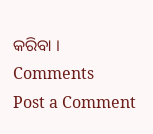କରିବା ।
Comments
Post a Comment